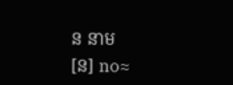ន នាម
[ន] no≈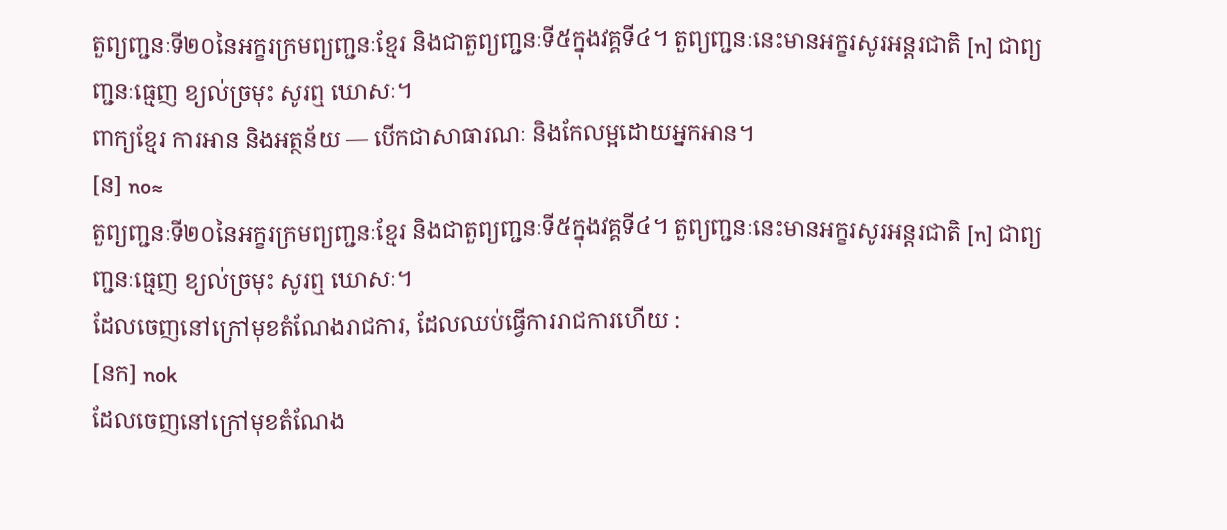តួព្យញ្ជនៈទី២០នៃអក្ខរក្រមព្យញ្ជនៈខ្មែរ និងជាតួព្យញ្ជនៈទី៥ក្នុងវគ្គទី៤។ តួព្យញ្ជនៈនេះមានអក្ខរសូរអន្តរជាតិ [n] ជាព្យញ្ជនៈធ្មេញ ខ្យល់ច្រមុះ សូរឮ ឃោសៈ។
ពាក្យខ្មែរ ការអាន និងអត្ថន័យ — បើកជាសាធារណៈ និងកែលម្អដោយអ្នកអាន។
[ន] no≈
តួព្យញ្ជនៈទី២០នៃអក្ខរក្រមព្យញ្ជនៈខ្មែរ និងជាតួព្យញ្ជនៈទី៥ក្នុងវគ្គទី៤។ តួព្យញ្ជនៈនេះមានអក្ខរសូរអន្តរជាតិ [n] ជាព្យញ្ជនៈធ្មេញ ខ្យល់ច្រមុះ សូរឮ ឃោសៈ។
ដែលចេញនៅក្រៅមុខតំណែងរាជការ, ដែលឈប់ធ្វើការរាជការហើយ :
[នក] nok
ដែលចេញនៅក្រៅមុខតំណែង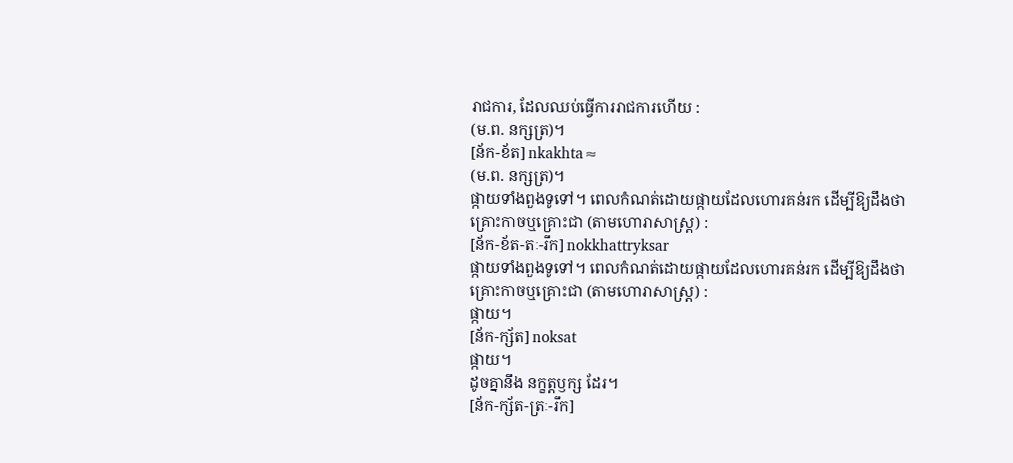រាជការ, ដែលឈប់ធ្វើការរាជការហើយ :
(ម.ព. នក្សត្រ)។
[ន័ក-ខ័ត] nkakhta≈
(ម.ព. នក្សត្រ)។
ផ្កាយទាំងពួងទូទៅ។ ពេលកំណត់ដោយផ្កាយដែលហោរគន់រក ដើម្បីឱ្យដឹងថា គ្រោះកាចឬគ្រោះជា (តាមហោរាសាស្ត្រ) :
[ន័ក-ខ័ត-តៈ-រឹក] nokkhattryksar
ផ្កាយទាំងពួងទូទៅ។ ពេលកំណត់ដោយផ្កាយដែលហោរគន់រក ដើម្បីឱ្យដឹងថា គ្រោះកាចឬគ្រោះជា (តាមហោរាសាស្ត្រ) :
ផ្កាយ។
[ន័ក-ក្ស័ត] noksat
ផ្កាយ។
ដូចគ្នានឹង នក្ខត្តឫក្ស ដែរ។
[ន័ក-ក្ស័ត-ត្រៈ-រឹក]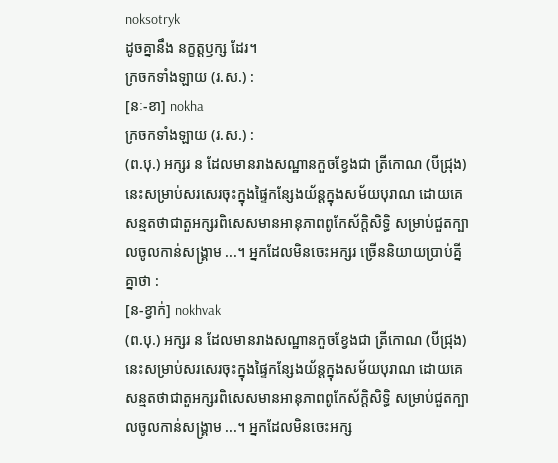noksotryk
ដូចគ្នានឹង នក្ខត្តឫក្ស ដែរ។
ក្រចកទាំងឡាយ (រ.ស.) :
[នៈ-ខា] nokha
ក្រចកទាំងឡាយ (រ.ស.) :
(ព.បុ.) អក្សរ ន ដែលមានរាងសណ្ឋានកួចខ្វែងជា ត្រីកោណ (បីជ្រុង) នេះសម្រាប់សរសេរចុះក្នុងផ្ទៃកន្សែងយ័ន្តក្នុងសម័យបុរាណ ដោយគេសន្មតថាជាតួអក្សរពិសេសមានអានុភាពពូកែស័ក្ដិសិទ្ធិ សម្រាប់ជួតក្បាលចូលកាន់សង្គ្រាម ...។ អ្នកដែលមិនចេះអក្សរ ច្រើននិយាយប្រាប់គ្នីគ្នាថា :
[ន-ខ្វាក់] nokhvak
(ព.បុ.) អក្សរ ន ដែលមានរាងសណ្ឋានកួចខ្វែងជា ត្រីកោណ (បីជ្រុង) នេះសម្រាប់សរសេរចុះក្នុងផ្ទៃកន្សែងយ័ន្តក្នុងសម័យបុរាណ ដោយគេសន្មតថាជាតួអក្សរពិសេសមានអានុភាពពូកែស័ក្ដិសិទ្ធិ សម្រាប់ជួតក្បាលចូលកាន់សង្គ្រាម ...។ អ្នកដែលមិនចេះអក្ស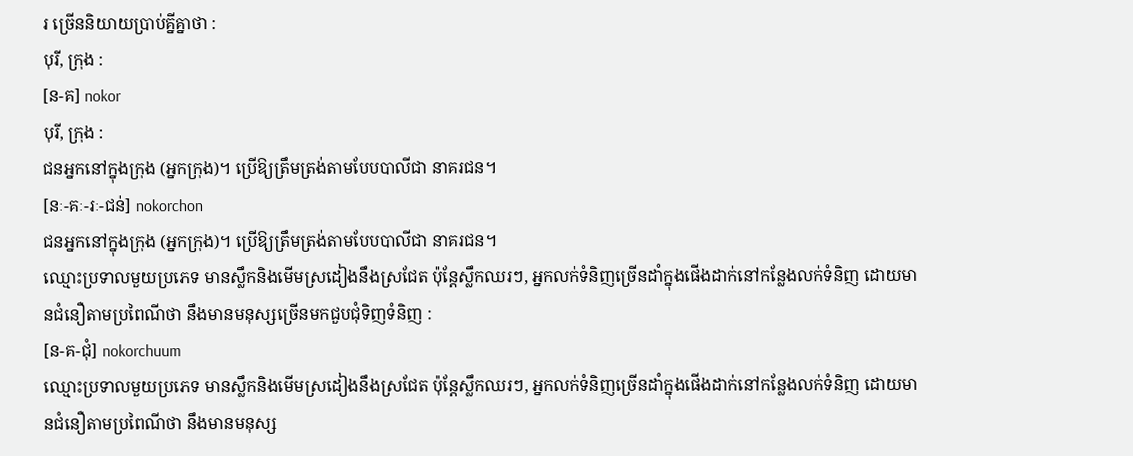រ ច្រើននិយាយប្រាប់គ្នីគ្នាថា :
បុរី, ក្រុង :
[ន-គ] nokor
បុរី, ក្រុង :
ជនអ្នកនៅក្នុងក្រុង (អ្នកក្រុង)។ ប្រើឱ្យត្រឹមត្រង់តាមបែបបាលីជា នាគរជន។
[នៈ-គៈ-រៈ-ជន់] nokorchon
ជនអ្នកនៅក្នុងក្រុង (អ្នកក្រុង)។ ប្រើឱ្យត្រឹមត្រង់តាមបែបបាលីជា នាគរជន។
ឈ្មោះប្រទាលមួយប្រភេទ មានស្លឹកនិងមើមស្រដៀងនឹងស្រជែត ប៉ុន្តែស្លឹកឈរៗ, អ្នកលក់ទំនិញច្រើនដាំក្នុងផើងដាក់នៅកន្លែងលក់ទំនិញ ដោយមានជំនឿតាមប្រពៃណីថា នឹងមានមនុស្សច្រើនមកជួបជុំទិញទំនិញ :
[ន-គ-ជុំ] nokorchuum
ឈ្មោះប្រទាលមួយប្រភេទ មានស្លឹកនិងមើមស្រដៀងនឹងស្រជែត ប៉ុន្តែស្លឹកឈរៗ, អ្នកលក់ទំនិញច្រើនដាំក្នុងផើងដាក់នៅកន្លែងលក់ទំនិញ ដោយមានជំនឿតាមប្រពៃណីថា នឹងមានមនុស្ស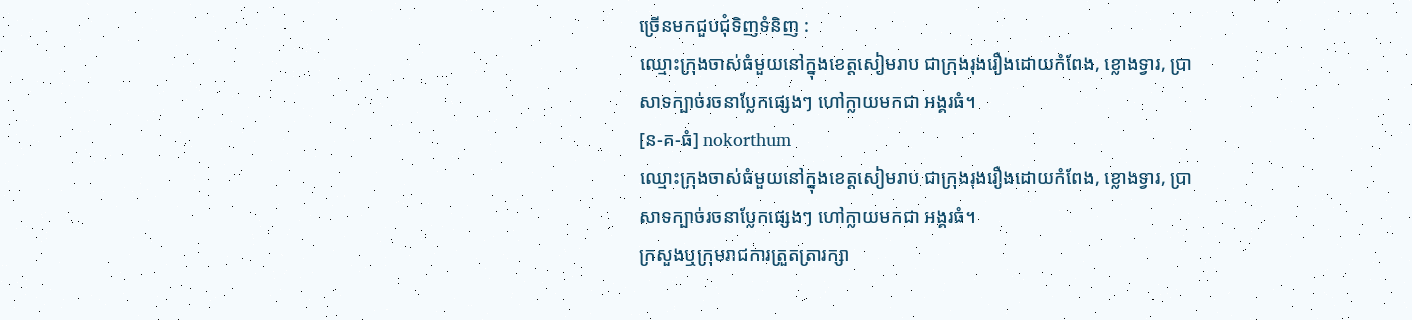ច្រើនមកជួបជុំទិញទំនិញ :
ឈ្មោះក្រុងចាស់ធំមួយនៅក្នុងខេត្តសៀមរាប ជាក្រុងរុងរឿងដោយកំពែង, ខ្លោងទ្វារ, ប្រាសាទក្បាច់រចនាប្លែកផ្សេងៗ ហៅក្លាយមកជា អង្គរធំ។
[ន-គ-ធំ] nokorthum
ឈ្មោះក្រុងចាស់ធំមួយនៅក្នុងខេត្តសៀមរាប ជាក្រុងរុងរឿងដោយកំពែង, ខ្លោងទ្វារ, ប្រាសាទក្បាច់រចនាប្លែកផ្សេងៗ ហៅក្លាយមកជា អង្គរធំ។
ក្រសួងឬក្រុមរាជការត្រួតត្រារក្សា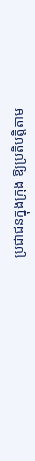ប្រជាជនក្នុងក្រុង ឱ្យប្រតិបត្តិតាម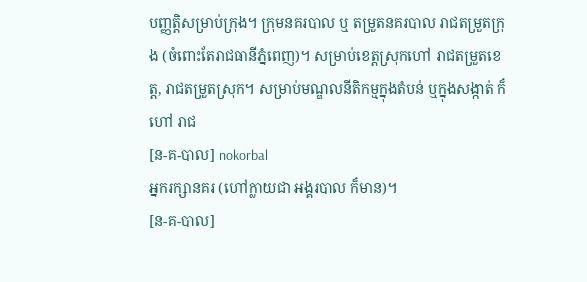បញ្ញត្តិសម្រាប់ក្រុង។ ក្រុមនគរបាល ឬ តម្រួតនគរបាល រាជតម្រួតក្រុង (ចំពោះតែរាជធានីភ្នំពេញ)។ សម្រាប់ខេត្តស្រុកហៅ រាជតម្រួតខេត្ត, រាជតម្រួតស្រុក។ សម្រាប់មណ្ឌលនីតិកម្មក្នុងតំបន់ ឬក្នុងសង្កាត់ ក៏ហៅ រាជ
[ន-គ-បាល] nokorbal
អ្នករក្សានគរ (ហៅក្លាយជា អង្គរបាល ក៏មាន)។
[ន-គ-បាល]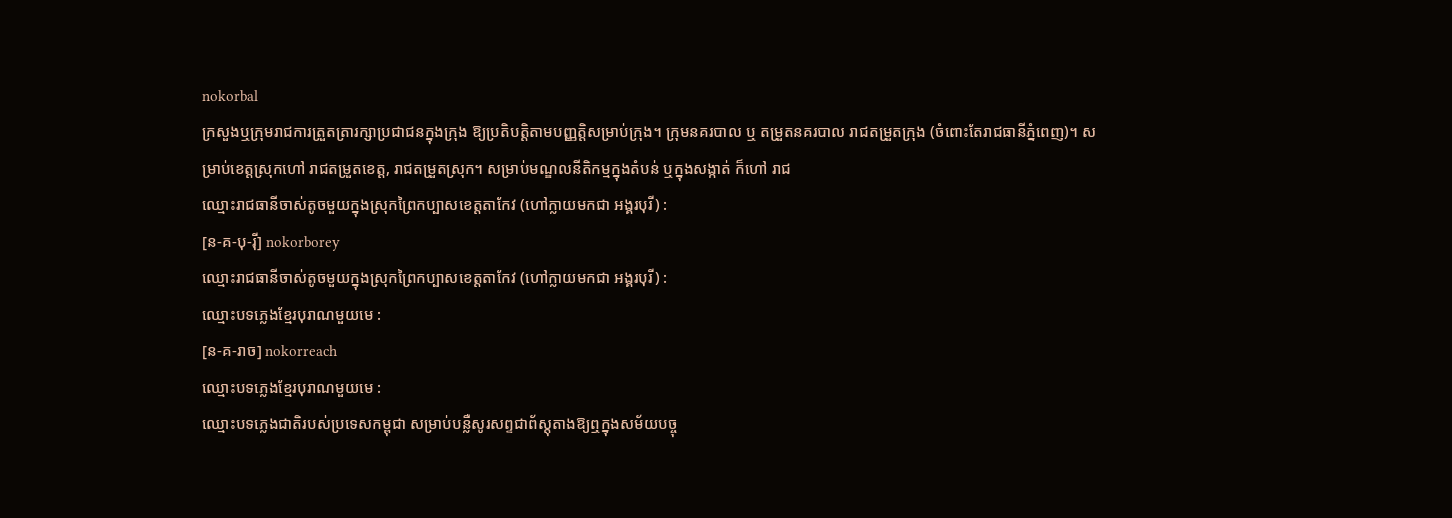nokorbal
ក្រសួងឬក្រុមរាជការត្រួតត្រារក្សាប្រជាជនក្នុងក្រុង ឱ្យប្រតិបត្តិតាមបញ្ញត្តិសម្រាប់ក្រុង។ ក្រុមនគរបាល ឬ តម្រួតនគរបាល រាជតម្រួតក្រុង (ចំពោះតែរាជធានីភ្នំពេញ)។ សម្រាប់ខេត្តស្រុកហៅ រាជតម្រួតខេត្ត, រាជតម្រួតស្រុក។ សម្រាប់មណ្ឌលនីតិកម្មក្នុងតំបន់ ឬក្នុងសង្កាត់ ក៏ហៅ រាជ
ឈ្មោះរាជធានីចាស់តូចមួយក្នុងស្រុកព្រៃកប្បាសខេត្តតាកែវ (ហៅក្លាយមកជា អង្គរបុរី) :
[ន-គ-បុ-រ៉ី] nokorborey
ឈ្មោះរាជធានីចាស់តូចមួយក្នុងស្រុកព្រៃកប្បាសខេត្តតាកែវ (ហៅក្លាយមកជា អង្គរបុរី) :
ឈ្មោះបទភ្លេងខ្មែរបុរាណមួយមេ :
[ន-គ-រាច] nokorreach
ឈ្មោះបទភ្លេងខ្មែរបុរាណមួយមេ :
ឈ្មោះបទភ្លេងជាតិរបស់ប្រទេសកម្ពុជា សម្រាប់បន្លឺសូរសព្ទជាព័ស្ដុតាងឱ្យឮក្នុងសម័យបច្ចុ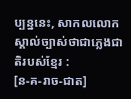ប្បន្ននេះ, សាកលលោកស្គាល់ច្បាស់ថាជាភ្លេងជាតិរបស់ខ្មែរ :
[ន-គ-រាច-ជាត]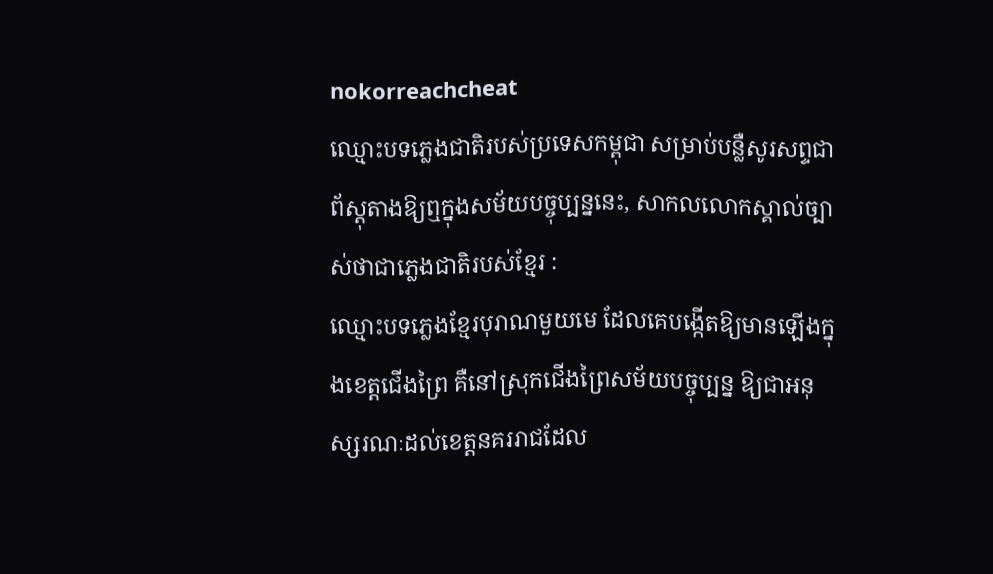nokorreachcheat
ឈ្មោះបទភ្លេងជាតិរបស់ប្រទេសកម្ពុជា សម្រាប់បន្លឺសូរសព្ទជាព័ស្ដុតាងឱ្យឮក្នុងសម័យបច្ចុប្បន្ននេះ, សាកលលោកស្គាល់ច្បាស់ថាជាភ្លេងជាតិរបស់ខ្មែរ :
ឈ្មោះបទភ្លេងខ្មែរបុរាណមួយមេ ដែលគេបង្កើតឱ្យមានឡើងក្នុងខេត្តជើងព្រៃ គឺនៅស្រុកជើងព្រៃសម័យបច្ចុប្បន្ន ឱ្យជាអនុស្សរណៈដល់ខេត្តនគររាជដែល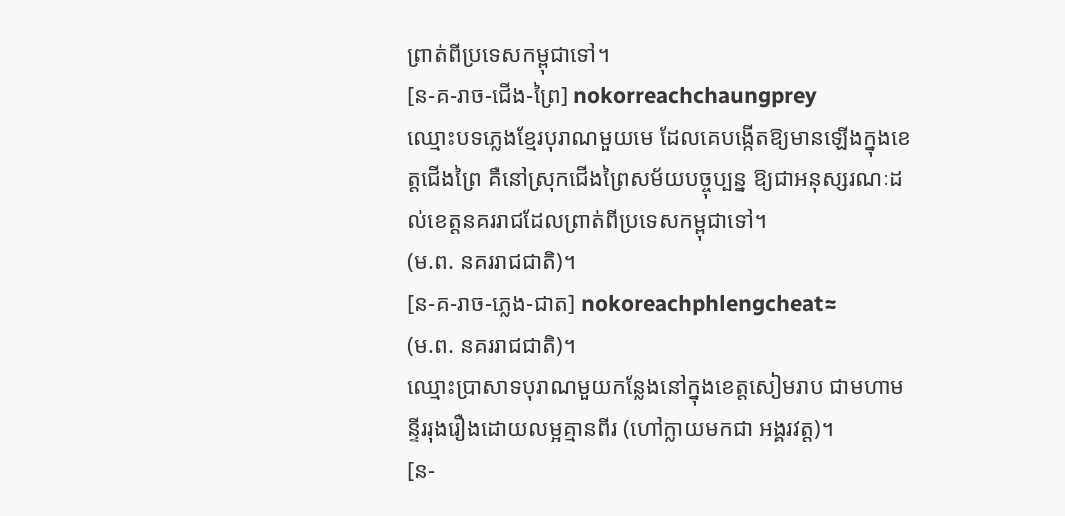ព្រាត់ពីប្រទេសកម្ពុជាទៅ។
[ន-គ-រាច-ជើង-ព្រៃ] nokorreachchaungprey
ឈ្មោះបទភ្លេងខ្មែរបុរាណមួយមេ ដែលគេបង្កើតឱ្យមានឡើងក្នុងខេត្តជើងព្រៃ គឺនៅស្រុកជើងព្រៃសម័យបច្ចុប្បន្ន ឱ្យជាអនុស្សរណៈដល់ខេត្តនគររាជដែលព្រាត់ពីប្រទេសកម្ពុជាទៅ។
(ម.ព. នគររាជជាតិ)។
[ន-គ-រាច-ភ្លេង-ជាត] nokoreachphlengcheat≈
(ម.ព. នគររាជជាតិ)។
ឈ្មោះប្រាសាទបុរាណមួយកន្លែងនៅក្នុងខេត្តសៀមរាប ជាមហាមន្ទីររុងរឿងដោយលម្អគ្មានពីរ (ហៅក្លាយមកជា អង្គរវត្ត)។
[ន-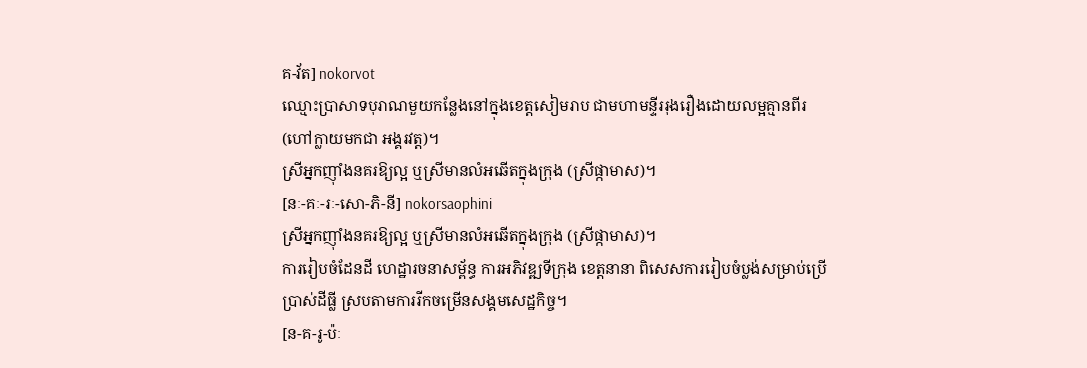គ-វ័ត] nokorvot
ឈ្មោះប្រាសាទបុរាណមួយកន្លែងនៅក្នុងខេត្តសៀមរាប ជាមហាមន្ទីររុងរឿងដោយលម្អគ្មានពីរ (ហៅក្លាយមកជា អង្គរវត្ត)។
ស្រីអ្នកញ៉ាំងនគរឱ្យល្អ ឬស្រីមានលំអឆើតក្នុងក្រុង (ស្រីផ្កាមាស)។
[នៈ-គៈ-រៈ-សោ-ភិ-នី] nokorsaophini
ស្រីអ្នកញ៉ាំងនគរឱ្យល្អ ឬស្រីមានលំអឆើតក្នុងក្រុង (ស្រីផ្កាមាស)។
ការរៀបចំដែនដី ហេដ្ឋារចនាសម្ព័ន្ធ ការអភិវឌ្ឍទីក្រុង ខេត្តនានា ពិសេសការរៀបចំប្លង់សម្រាប់ប្រើប្រាស់ដីធ្លី ស្របតាមការរីកចម្រើនសង្គមសេដ្ឋកិច្ច។
[ន-គ-រូ-ប៉ៈ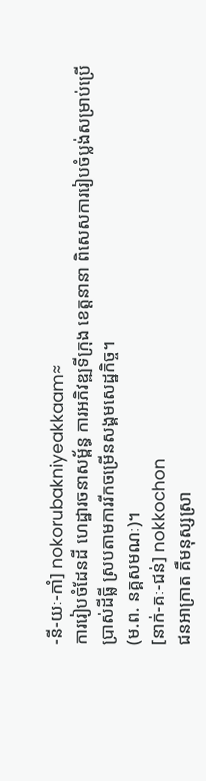-នី-យៈ-កាំ] nokorubakniyeakkaam≈
ការរៀបចំដែនដី ហេដ្ឋារចនាសម្ព័ន្ធ ការអភិវឌ្ឍទីក្រុង ខេត្តនានា ពិសេសការរៀបចំប្លង់សម្រាប់ប្រើប្រាស់ដីធ្លី ស្របតាមការរីកចម្រើនសង្គមសេដ្ឋកិច្ច។
(ម.ព. នគ្គសមណៈ)។
[នាក់-គៈ-ជន់] nokkochon
ជនអាក្រាត គឺមនុស្សស្រា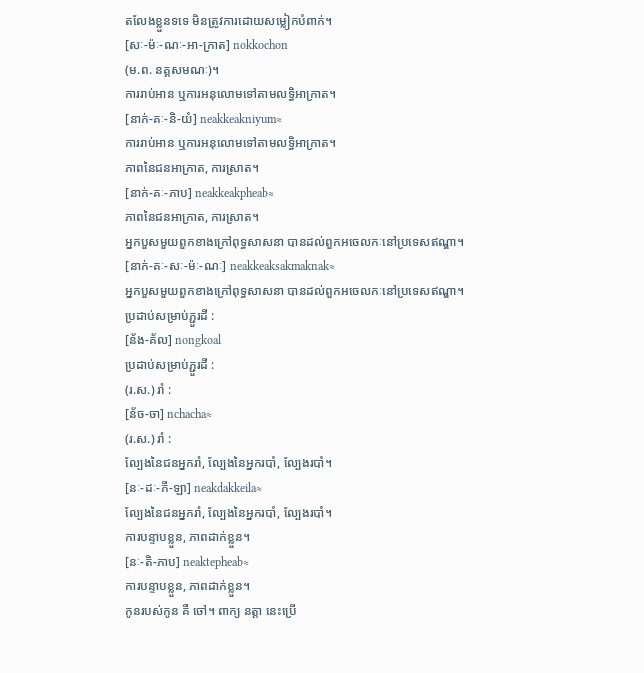តលែងខ្លួនទទេ មិនត្រូវការដោយសម្លៀកបំពាក់។
[សៈ-ម៉ៈ-ណៈ-អា-ក្រាត] nokkochon
(ម.ព. នគ្គសមណៈ)។
ការរាប់អាន ឬការអនុលោមទៅតាមលទ្ធិអាក្រាត។
[នាក់-គៈ-និ-យំ] neakkeakniyum≈
ការរាប់អាន ឬការអនុលោមទៅតាមលទ្ធិអាក្រាត។
ភាពនៃជនអាក្រាត, ការស្រាត។
[នាក់-គៈ-ភាប] neakkeakpheab≈
ភាពនៃជនអាក្រាត, ការស្រាត។
អ្នកបួសមួយពួកខាងក្រៅពុទ្ធសាសនា បានដល់ពួកអចេលកៈនៅប្រទេសឥណ្ឌា។
[នាក់-គៈ-សៈ-ម៉ៈ-ណៈ] neakkeaksakmaknak≈
អ្នកបួសមួយពួកខាងក្រៅពុទ្ធសាសនា បានដល់ពួកអចេលកៈនៅប្រទេសឥណ្ឌា។
ប្រដាប់សម្រាប់ភ្ជួរដី :
[ន័ង-គ័ល] nongkoal
ប្រដាប់សម្រាប់ភ្ជួរដី :
(រ.ស.) រាំ :
[ន័ច-ចា] nchacha≈
(រ.ស.) រាំ :
ល្បែងនៃជនអ្នករាំ, ល្បែងនៃអ្នករបាំ, ល្បែងរបាំ។
[នៈ-ដៈ-កី-ឡា] neakdakkeila≈
ល្បែងនៃជនអ្នករាំ, ល្បែងនៃអ្នករបាំ, ល្បែងរបាំ។
ការបន្ទាបខ្លួន, ភាពដាក់ខ្លួន។
[នៈ-តិ-ភាប] neaktepheab≈
ការបន្ទាបខ្លួន, ភាពដាក់ខ្លួន។
កូនរបស់កូន គឺ ចៅ។ ពាក្យ នត្តា នេះប្រើ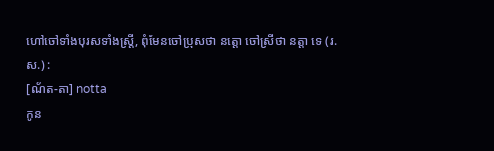ហៅចៅទាំងបុរសទាំងស្ត្រី, ពុំមែនចៅប្រុសថា នត្តោ ចៅស្រីថា នត្តា ទេ (រ.ស.) :
[ណ័ត-តា] notta
កូន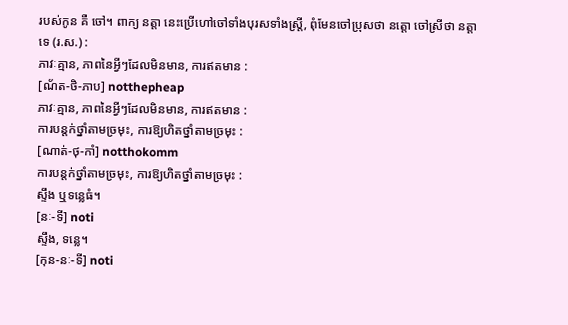របស់កូន គឺ ចៅ។ ពាក្យ នត្តា នេះប្រើហៅចៅទាំងបុរសទាំងស្ត្រី, ពុំមែនចៅប្រុសថា នត្តោ ចៅស្រីថា នត្តា ទេ (រ.ស.) :
ភាវៈគ្មាន, ភាពនៃអ្វីៗដែលមិនមាន, ការឥតមាន :
[ណ័ត-ថិ-ភាប] notthepheap
ភាវៈគ្មាន, ភាពនៃអ្វីៗដែលមិនមាន, ការឥតមាន :
ការបន្តក់ថ្នាំតាមច្រមុះ, ការឱ្យហិតថ្នាំតាមច្រមុះ :
[ណាត់-ថុ-កាំ] notthokomm
ការបន្តក់ថ្នាំតាមច្រមុះ, ការឱ្យហិតថ្នាំតាមច្រមុះ :
ស្ទឹង ឬទន្លេធំ។
[នៈ-ទី] noti
ស្ទឹង, ទន្លេ។
[កុន-នៈ-ទី] noti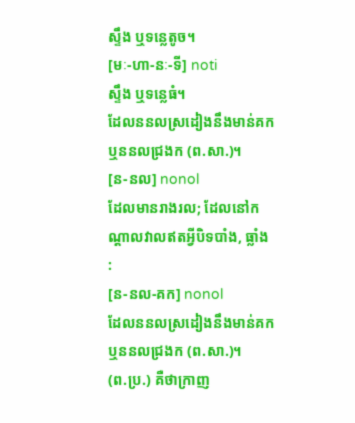ស្ទឹង ឬទន្លេតូច។
[មៈ-ហា-នៈ-ទី] noti
ស្ទឹង ឬទន្លេធំ។
ដែលននលស្រដៀងនឹងមាន់គក ឬននលជ្រងក (ព.សា.)។
[ន-នល] nonol
ដែលមានរាងរល; ដែលនៅកណ្ដាលវាលឥតអ្វីបិទបាំង, ធ្លាំង :
[ន-នល-គក] nonol
ដែលននលស្រដៀងនឹងមាន់គក ឬននលជ្រងក (ព.សា.)។
(ព.ប្រ.) គឺថាក្រាញ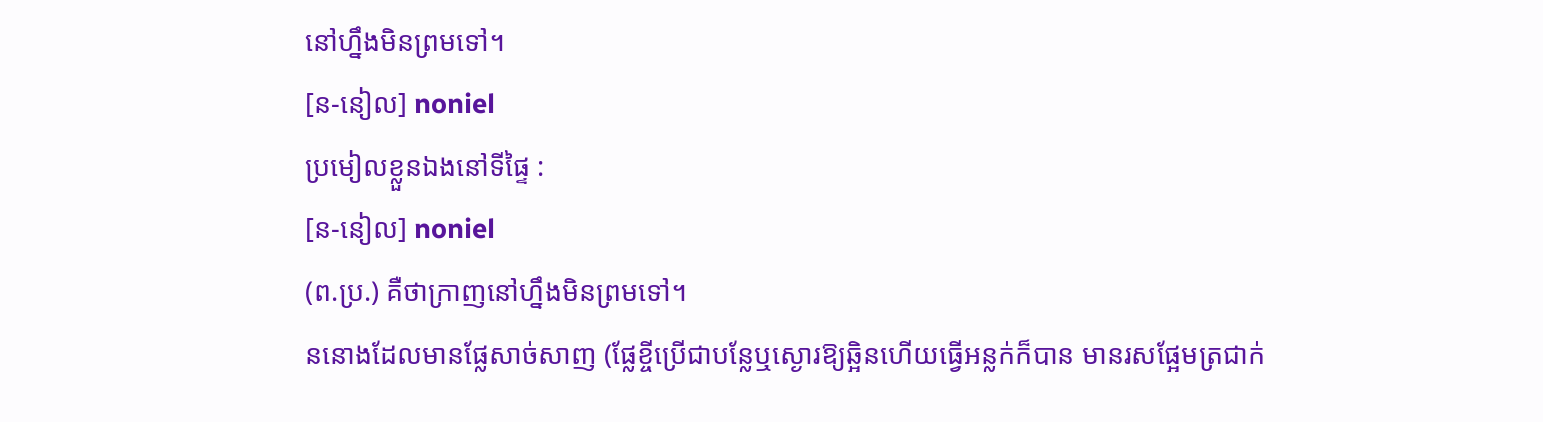នៅហ្នឹងមិនព្រមទៅ។
[ន-នៀល] noniel
ប្រមៀលខ្លួនឯងនៅទីផ្ទៃ :
[ន-នៀល] noniel
(ព.ប្រ.) គឺថាក្រាញនៅហ្នឹងមិនព្រមទៅ។
ននោងដែលមានផ្លែសាច់សាញ (ផ្លែខ្ចីប្រើជាបន្លែឬស្ងោរឱ្យឆ្អិនហើយធ្វើអន្លក់ក៏បាន មានរសផ្អែមត្រជាក់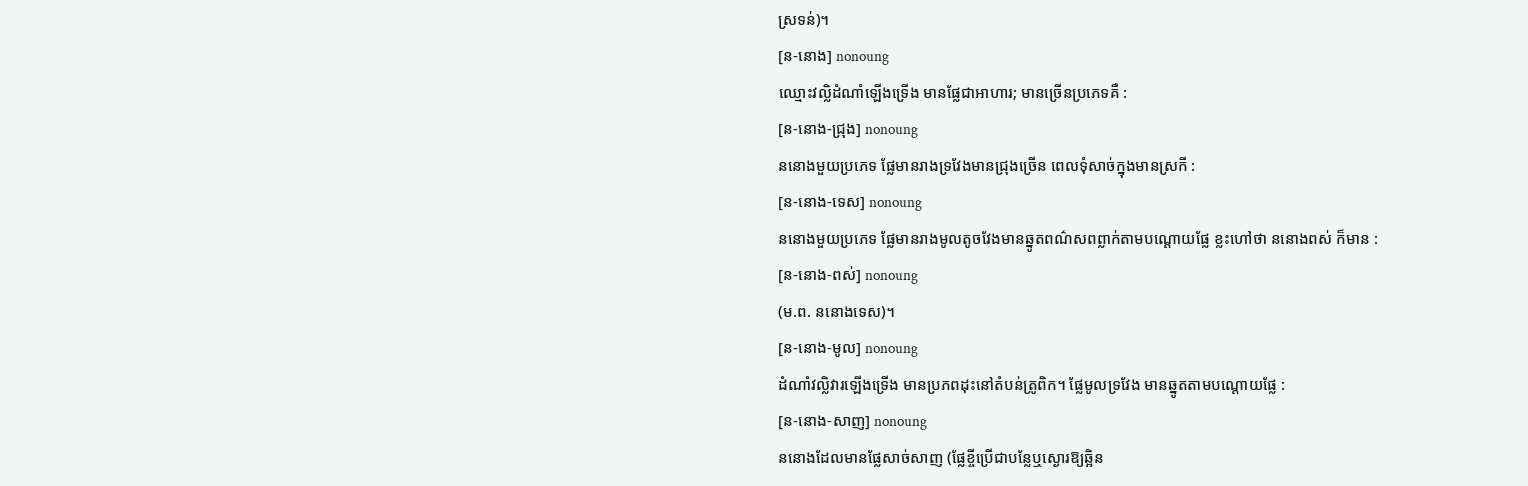ស្រទន់)។
[ន-នោង] nonoung
ឈ្មោះវល្លិដំណាំឡើងទ្រើង មានផ្លែជាអាហារ; មានច្រើនប្រភេទគឺ :
[ន-នោង-ជ្រុង] nonoung
ននោងមួយប្រភេទ ផ្លែមានរាងទ្រវែងមានជ្រុងច្រើន ពេលទុំសាច់ក្នុងមានស្រកី :
[ន-នោង-ទេស] nonoung
ននោងមួយប្រភេទ ផ្លែមានរាងមូលតូចវែងមានឆ្នូតពណ៌សពព្លាក់តាមបណ្ដោយផ្លែ ខ្លះហៅថា ននោងពស់ ក៏មាន :
[ន-នោង-ពស់] nonoung
(ម.ព. ននោងទេស)។
[ន-នោង-មូល] nonoung
ដំណាំវលិ្លវារឡើងទ្រើង មានប្រភពដុះនៅតំបន់ត្រូពិក។ ផ្លែមូលទ្រវែង មានឆ្នូតតាមបណ្ដោយផ្លែ :
[ន-នោង-សាញ] nonoung
ននោងដែលមានផ្លែសាច់សាញ (ផ្លែខ្ចីប្រើជាបន្លែឬស្ងោរឱ្យឆ្អិន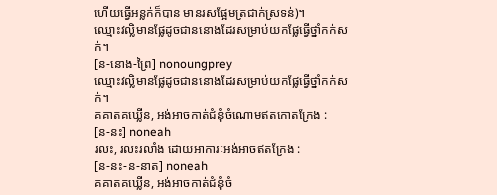ហើយធ្វើអន្លក់ក៏បាន មានរសផ្អែមត្រជាក់ស្រទន់)។
ឈ្មោះវល្លិមានផ្លែដូចជាននោងដែរសម្រាប់យកផ្លែធ្វើថ្នាំកក់សក់។
[ន-នោង-ព្រៃ] nonoungprey
ឈ្មោះវល្លិមានផ្លែដូចជាននោងដែរសម្រាប់យកផ្លែធ្វើថ្នាំកក់សក់។
គគាតគឃ្លើន, អង់អាចកាត់ជំនុំចំណោមឥតកោតក្រែង :
[ន-នះ] noneah
រលះ, រលះរលាំង ដោយអាការៈអង់អាចឥតក្រែង :
[ន-នះ-ន-នាត] noneah
គគាតគឃ្លើន, អង់អាចកាត់ជំនុំចំ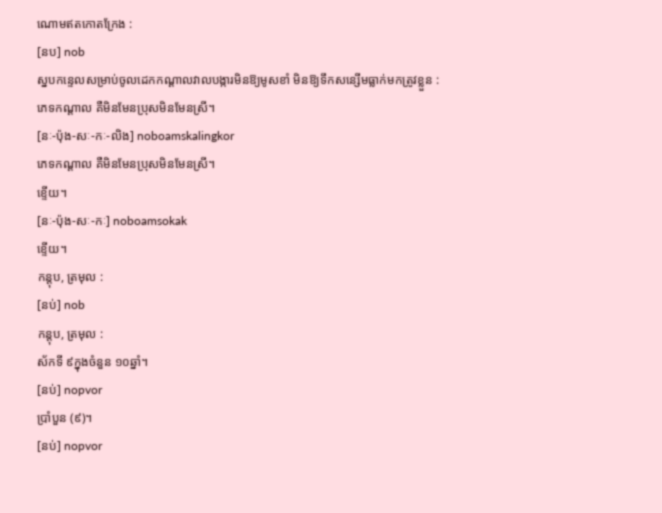ណោមឥតកោតក្រែង :
[នប] nob
ស្នបកន្ទេលសម្រាប់ចូលដេកកណ្ដាលវាលបង្ការមិនឱ្យមូសខាំ មិនឱ្យទឹកសន្សើមធ្លាក់មកត្រូវខ្លួន :
ភេទកណ្ដាល គឺមិនមែនប្រុសមិនមែនស្រី។
[នៈ-ប៉ុង-សៈ-កៈ-លិង] noboamskalingkor
ភេទកណ្ដាល គឺមិនមែនប្រុសមិនមែនស្រី។
ខ្ទើយ។
[នៈ-ប៉ុង-សៈ-កៈ] noboamsokak
ខ្ទើយ។
កន្តុប, ត្រមុល :
[នប់] nob
កន្តុប, ត្រមុល :
ស័កទី ៩ក្នុងចំនួន ១០ឆ្នាំ។
[នប់] nopvor
ប្រាំបួន (៩)។
[នប់] nopvor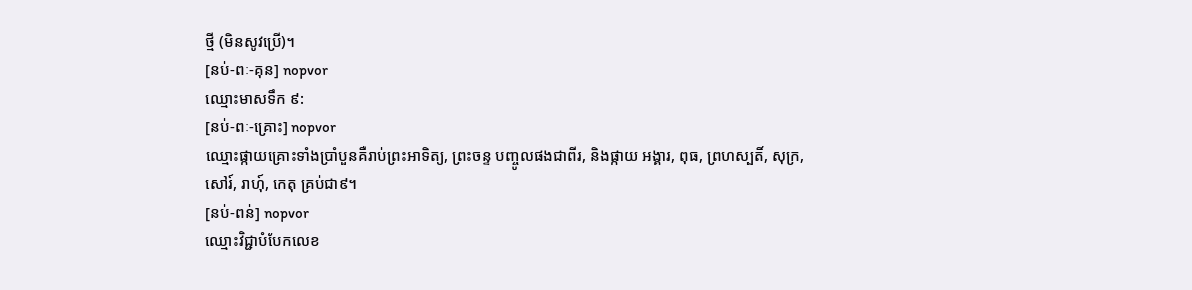ថ្មី (មិនសូវប្រើ)។
[នប់-ពៈ-គុន] nopvor
ឈ្មោះមាសទឹក ៩:
[នប់-ពៈ-គ្រោះ] nopvor
ឈ្មោះផ្កាយគ្រោះទាំងប្រាំបួនគឺរាប់ព្រះអាទិត្យ, ព្រះចន្ទ បញ្ចូលផងជាពីរ, និងផ្កាយ អង្គារ, ពុធ, ព្រហស្បតិ៍, សុក្រ, សៅរ៍, រាហុ៍, កេតុ គ្រប់ជា៩។
[នប់-ពន់] nopvor
ឈ្មោះវិជ្ជាបំបែកលេខ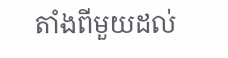តាំងពីមួយដល់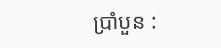ប្រាំបួន :